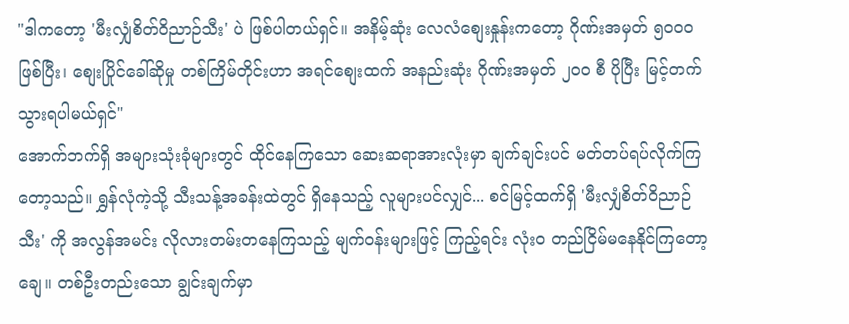"ဒါကတော့ 'မီးလျှံစိတ်ဝိညာဉ်သီး' ပဲ ဖြစ်ပါတယ်ရှင်။ အနိမ့်ဆုံး လေလံစျေးနှုန်းကတော့ ဂိုဏ်းအမှတ် ၅၀၀၀ ဖြစ်ပြီး၊ စျေးပြိုင်ခေါ်ဆိုမှု တစ်ကြိမ်တိုင်းဟာ အရင်စျေးထက် အနည်းဆုံး ဂိုဏ်းအမှတ် ၂၀၀ စီ ပိုပြီး မြင့်တက်သွားရပါမယ်ရှင်"
အောက်ဘက်ရှိ အများသုံးခုံများတွင် ထိုင်နေကြသော ဆေးဆရာအားလုံးမှာ ချက်ချင်းပင် မတ်တပ်ရပ်လိုက်ကြတော့သည်။ ရွှန်လုံကဲ့သို့ သီးသန့်အခန်းထဲတွင် ရှိနေသည့် လူများပင်လျှင်... စင်မြင့်ထက်ရှိ 'မီးလျှံစိတ်ဝိညာဉ်သီး' ကို အလွန်အမင်း လိုလားတမ်းတနေကြသည့် မျက်ဝန်းများဖြင့် ကြည့်ရင်း လုံးဝ တည်ငြိမ်မနေနိုင်ကြတော့ချေ။ တစ်ဦးတည်းသော ချွင်းချက်မှာ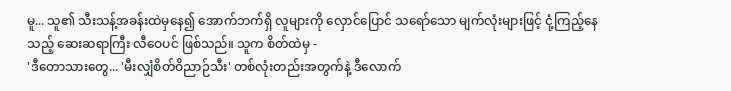မူ... သူ၏ သီးသန့်အခန်းထဲမှနေ၍ အောက်ဘက်ရှိ လူများကို လှောင်ပြောင် သရော်သော မျက်လုံးများဖြင့် ငုံ့ကြည့်နေသည့် ဆေးဆရာကြီး လီဝေပင် ဖြစ်သည်။ သူက စိတ်ထဲမှ -
'ဒီတောသားတွေ... 'မီးလျှံစိတ်ဝိညာဉ်သီး' တစ်လုံးတည်းအတွက်နဲ့ ဒီလောက်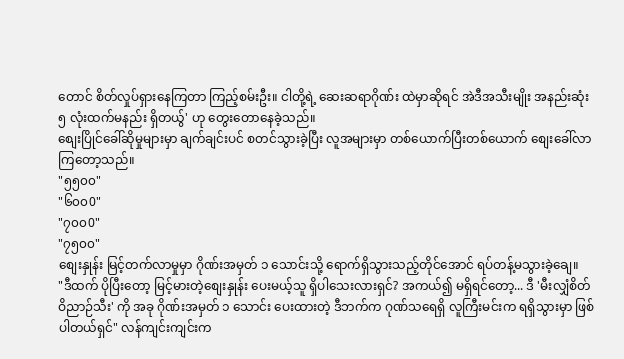တောင် စိတ်လှုပ်ရှားနေကြတာ ကြည့်စမ်းဦး။ ငါတို့ရဲ့ ဆေးဆရာဂိုဏ်း ထဲမှာဆိုရင် အဲဒီအသီးမျိုး အနည်းဆုံး ၅ လုံးထက်မနည်း ရှိတယ်ွ' ဟု တွေးတောနေခဲ့သည်။
စျေးပြိုင်ခေါ်ဆိုမှုများမှာ ချက်ချင်းပင် စတင်သွားခဲ့ပြီး လူအများမှာ တစ်ယောက်ပြီးတစ်ယောက် စျေးခေါ်လာကြတော့သည်။
"၅၅၀၀"
"၆၀၀0"
"၇၀၀0"
"၇၅၀၀"
စျေးနှုန်း မြင့်တက်လာမှုမှာ ဂိုဏ်းအမှတ် ၁ သောင်းသို့ ရောက်ရှိသွားသည့်တိုင်အောင် ရပ်တန့်မသွားခဲ့ချေ။
"ဒီထက် ပိုပြီးတော့ မြင့်မားတဲ့စျေးနှုန်း ပေးမယ့်သူ ရှိပါသေးလားရှင်? အကယ်၍ မရှိရင်တော့... ဒီ 'မီးလျှံစိတ်ဝိညာဉ်သီး' ကို အခု ဂိုဏ်းအမှတ် ၁ သောင်း ပေးထားတဲ့ ဒီဘက်က ဂုဏ်သရေရှိ လူကြီးမင်းက ရရှိသွားမှာ ဖြစ်ပါတယ်ရှင်" လန်ကျင်းကျင်းက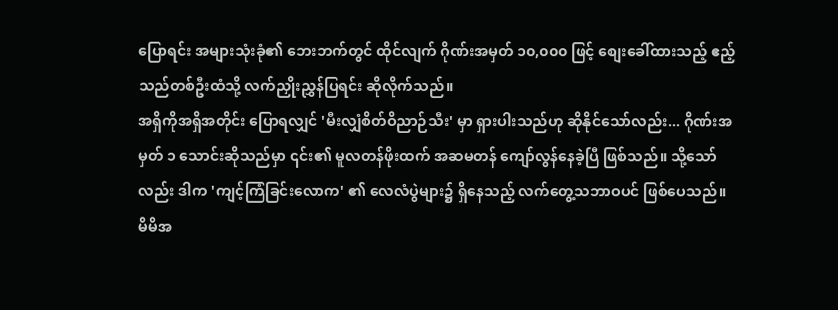ပြောရင်း အများသုံးခုံ၏ ဘေးဘက်တွင် ထိုင်လျက် ဂိုဏ်းအမှတ် ၁၀,၀၀၀ ဖြင့် စျေးခေါ်ထားသည့် ဧည့်သည်တစ်ဦးထံသို့ လက်ညှိုးညွှန်ပြရင်း ဆိုလိုက်သည်။
အရှိကိုအရှိအတိုင်း ပြောရလျှင် 'မီးလျှံစိတ်ဝိညာဉ်သီး' မှာ ရှားပါးသည်ဟု ဆိုနိုင်သော်လည်း... ဂိုဏ်းအမှတ် ၁ သောင်းဆိုသည်မှာ ၎င်း၏ မူလတန်ဖိုးထက် အဆမတန် ကျော်လွန်နေခဲ့ပြီ ဖြစ်သည်။ သို့သော်လည်း ဒါက 'ကျင့်ကြံခြင်းလောက' ၏ လေလံပွဲများ၌ ရှိနေသည့် လက်တွေ့သဘာဝပင် ဖြစ်ပေသည်။ မိမိအ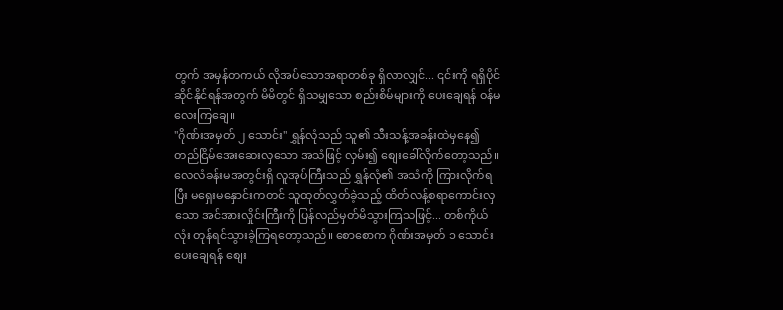တွက် အမှန်တကယ် လိုအပ်သောအရာတစ်ခု ရှိလာလျှင်... ၎င်းကို ရရှိပိုင်ဆိုင်နိုင်ရန်အတွက် မိမိတွင် ရှိသမျှသော စည်းစိမ်များကို ပေးချေရန် ဝန်မလေးကြချေ။
"ဂိုဏ်းအမှတ် ၂ သောင်း" ရွှန်လုံသည် သူ၏ သီးသန့်အခန်းထဲမှနေ၍ တည်ငြိမ်အေးဆေးလှသော အသံဖြင့် လှမ်း၍ စျေးခေါ်လိုက်တော့သည်။
လေလံခန်းမအတွင်းရှိ လူအုပ်ကြီးသည် ရွှန်လုံ၏ အသံကို ကြားလိုက်ရပြီး မရှေးမနှောင်းကတင် သူထုတ်လွှတ်ခဲ့သည့် ထိတ်လန့်စရာကောင်းလှသော အင်အားလှိုင်းကြီးကို ပြန်လည်မှတ်မိသွားကြသဖြင့်... တစ်ကိုယ်လုံး တုန်ရင်သွားခဲ့ကြရတော့သည်။ စောစောက ဂိုဏ်းအမှတ် ၁ သောင်း ပေးချေရန် စျေး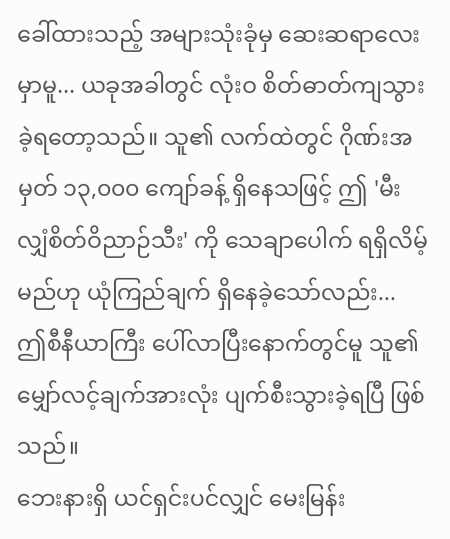ခေါ်ထားသည့် အများသုံးခုံမှ ဆေးဆရာလေးမှာမူ... ယခုအခါတွင် လုံးဝ စိတ်ဓာတ်ကျသွားခဲ့ရတော့သည်။ သူ၏ လက်ထဲတွင် ဂိုဏ်းအမှတ် ၁၃,၀၀၀ ကျော်ခန့် ရှိနေသဖြင့် ဤ 'မီးလျှံစိတ်ဝိညာဉ်သီး' ကို သေချာပေါက် ရရှိလိမ့်မည်ဟု ယုံကြည်ချက် ရှိနေခဲ့သော်လည်း... ဤစီနီယာကြီး ပေါ်လာပြီးနောက်တွင်မူ သူ၏ မျှော်လင့်ချက်အားလုံး ပျက်စီးသွားခဲ့ရပြီ ဖြစ်သည်။
ဘေးနားရှိ ယင်ရှင်းပင်လျှင် မေးမြန်း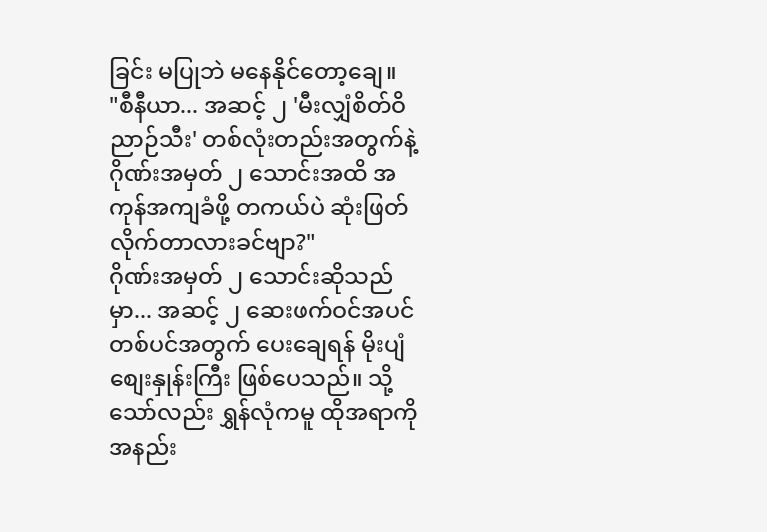ခြင်း မပြုဘဲ မနေနိုင်တော့ချေ။
"စီနီယာ... အဆင့် ၂ 'မီးလျှံစိတ်ဝိညာဉ်သီး' တစ်လုံးတည်းအတွက်နဲ့ ဂိုဏ်းအမှတ် ၂ သောင်းအထိ အကုန်အကျခံဖို့ တကယ်ပဲ ဆုံးဖြတ်လိုက်တာလားခင်ဗျာ?"
ဂိုဏ်းအမှတ် ၂ သောင်းဆိုသည်မှာ... အဆင့် ၂ ဆေးဖက်ဝင်အပင်တစ်ပင်အတွက် ပေးချေရန် မိုးပျံစျေးနှုန်းကြီး ဖြစ်ပေသည်။ သို့သော်လည်း ရွှန်လုံကမူ ထိုအရာကို အနည်း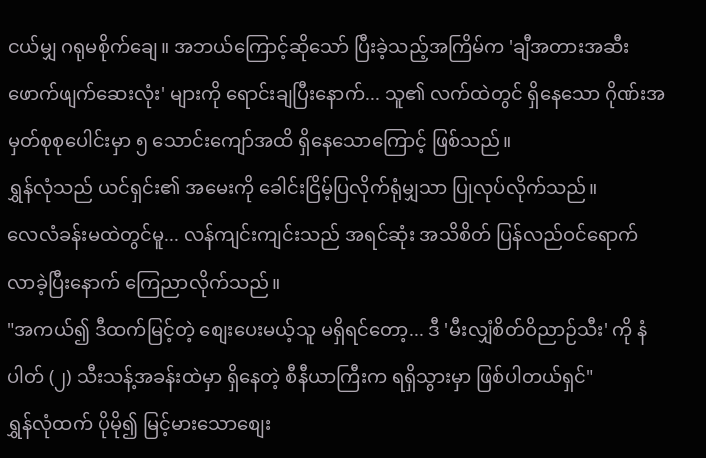ငယ်မျှ ဂရုမစိုက်ချေ။ အဘယ်ကြောင့်ဆိုသော် ပြီးခဲ့သည့်အကြိမ်က 'ချီအတားအဆီးဖောက်ဖျက်ဆေးလုံး' များကို ရောင်းချပြီးနောက်... သူ၏ လက်ထဲတွင် ရှိနေသော ဂိုဏ်းအမှတ်စုစုပေါင်းမှာ ၅ သောင်းကျော်အထိ ရှိနေသောကြောင့် ဖြစ်သည်။
ရွှန်လုံသည် ယင်ရှင်း၏ အမေးကို ခေါင်းငြိမ့်ပြလိုက်ရုံမျှသာ ပြုလုပ်လိုက်သည်။
လေလံခန်းမထဲတွင်မူ... လန်ကျင်းကျင်းသည် အရင်ဆုံး အသိစိတ် ပြန်လည်ဝင်ရောက်လာခဲ့ပြီးနောက် ကြေညာလိုက်သည်။
"အကယ်၍ ဒီထက်မြင့်တဲ့ စျေးပေးမယ့်သူ မရှိရင်တော့... ဒီ 'မီးလျှံစိတ်ဝိညာဉ်သီး' ကို နံပါတ် (၂) သီးသန့်အခန်းထဲမှာ ရှိနေတဲ့ စီနီယာကြီးက ရရှိသွားမှာ ဖြစ်ပါတယ်ရှင်"
ရွှန်လုံထက် ပိုမို၍ မြင့်မားသောစျေး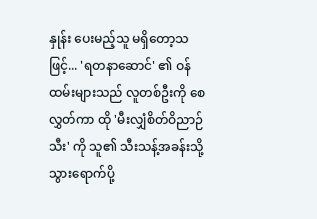နှုန်း ပေးမည့်သူ မရှိတော့သဖြင့်... 'ရတနာဆောင်' ၏ ဝန်ထမ်းများသည် လူတစ်ဦးကို စေလွှတ်ကာ ထို 'မီးလျှံစိတ်ဝိညာဉ်သီး' ကို သူ၏ သီးသန့်အခန်းသို့ သွားရောက်ပို့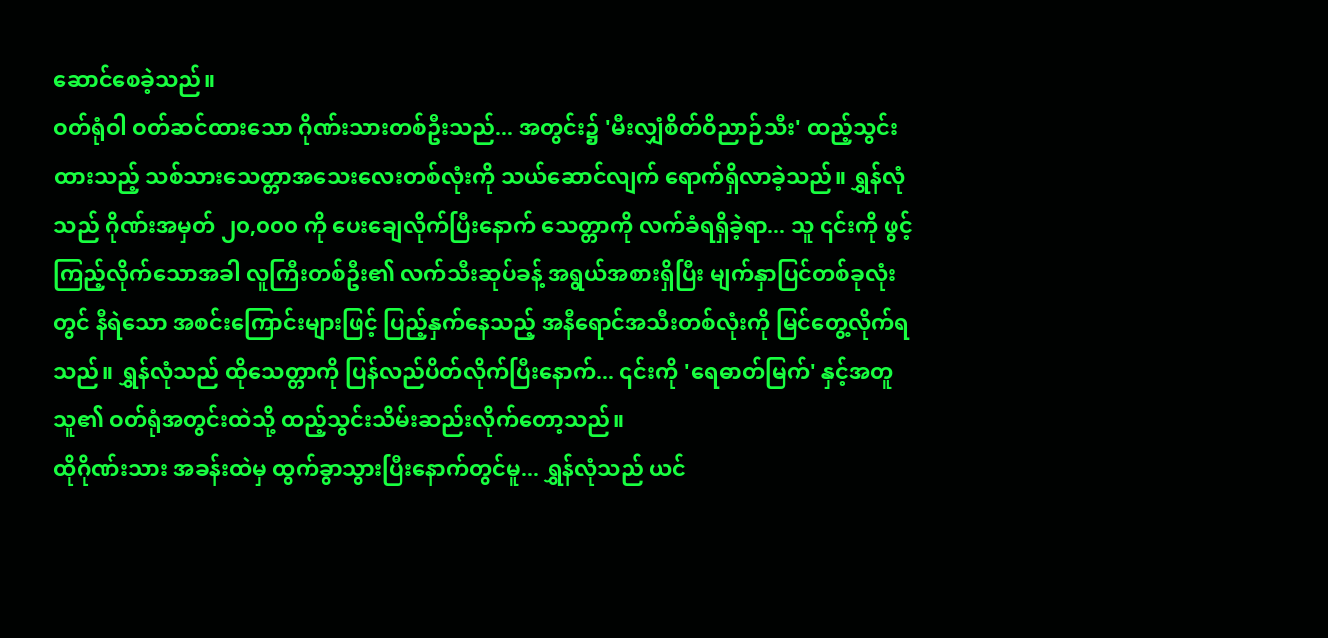ဆောင်စေခဲ့သည်။
ဝတ်ရုံဝါ ဝတ်ဆင်ထားသော ဂိုဏ်းသားတစ်ဦးသည်... အတွင်း၌ 'မီးလျှံစိတ်ဝိညာဉ်သီး' ထည့်သွင်းထားသည့် သစ်သားသေတ္တာအသေးလေးတစ်လုံးကို သယ်ဆောင်လျက် ရောက်ရှိလာခဲ့သည်။ ရွှန်လုံသည် ဂိုဏ်းအမှတ် ၂၀,၀၀၀ ကို ပေးချေလိုက်ပြီးနောက် သေတ္တာကို လက်ခံရရှိခဲ့ရာ... သူ ၎င်းကို ဖွင့်ကြည့်လိုက်သောအခါ လူကြီးတစ်ဦး၏ လက်သီးဆုပ်ခန့် အရွယ်အစားရှိပြီး မျက်နှာပြင်တစ်ခုလုံးတွင် နီရဲသော အစင်းကြောင်းများဖြင့် ပြည့်နှက်နေသည့် အနီရောင်အသီးတစ်လုံးကို မြင်တွေ့လိုက်ရသည်။ ရွှန်လုံသည် ထိုသေတ္တာကို ပြန်လည်ပိတ်လိုက်ပြီးနောက်... ၎င်းကို 'ရေဓာတ်မြက်' နှင့်အတူ သူ၏ ဝတ်ရုံအတွင်းထဲသို့ ထည့်သွင်းသိမ်းဆည်းလိုက်တော့သည်။
ထိုဂိုဏ်းသား အခန်းထဲမှ ထွက်ခွာသွားပြီးနောက်တွင်မူ... ရွှန်လုံသည် ယင်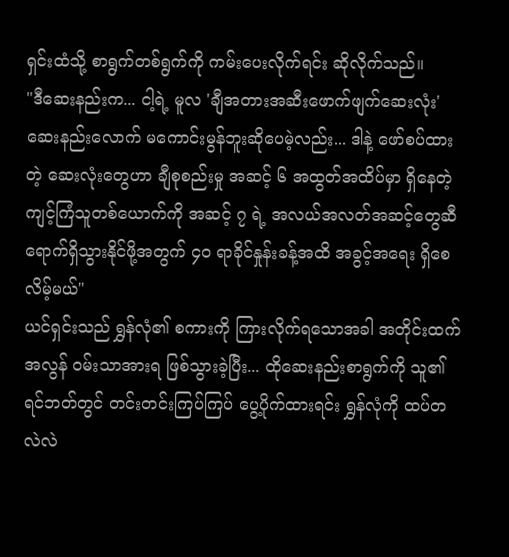ရှင်းထံသို့ စာရွက်တစ်ရွက်ကို ကမ်းပေးလိုက်ရင်း ဆိုလိုက်သည်။
"ဒီဆေးနည်းက... ငါ့ရဲ့ မူလ 'ချီအတားအဆီးဖောက်ဖျက်ဆေးလုံး' ဆေးနည်းလောက် မကောင်းမွန်ဘူးဆိုပေမဲ့လည်း... ဒါနဲ့ ဖော်စပ်ထားတဲ့ ဆေးလုံးတွေဟာ ချီစုစည်းမှု အဆင့် ၆ အထွတ်အထိပ်မှာ ရှိနေတဲ့ ကျင့်ကြံသူတစ်ယောက်ကို အဆင့် ၇ ရဲ့ အလယ်အလတ်အဆင့်တွေဆီ ရောက်ရှိသွားနိုင်ဖို့အတွက် ၄၀ ရာခိုင်နှုန်းခန့်အထိ အခွင့်အရေး ရှိစေလိမ့်မယ်"
ယင်ရှင်းသည် ရွှန်လုံ၏ စကားကို ကြားလိုက်ရသောအခါ အတိုင်းထက်အလွန် ဝမ်းသာအားရ ဖြစ်သွားခဲ့ပြီး... ထိုဆေးနည်းစာရွက်ကို သူ၏ ရင်ဘတ်တွင် တင်းတင်းကြပ်ကြပ် ပွေ့ပိုက်ထားရင်း ရွှန်လုံကို ထပ်တလဲလဲ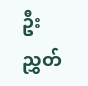ဦးညွှတ်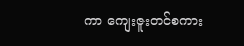ကာ ကျေးဇူးတင်စကား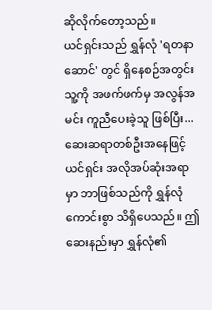ဆိုလိုက်တော့သည်။
ယင်ရှင်းသည် ရွှန်လုံ 'ရတနာဆောင်' တွင် ရှိနေစဉ်အတွင်း သူ့ကို အဖက်ဖက်မှ အလွန်အမင်း ကူညီပေးခဲ့သူ ဖြစ်ပြီး... ဆေးဆရာတစ်ဦးအနေဖြင့် ယင်ရှင်း အလိုအပ်ဆုံးအရာမှာ ဘာဖြစ်သည်ကို ရွှန်လုံ ကောင်းစွာ သိရှိပေသည်။ ဤဆေးနည်းမှာ ရွှန်လုံ၏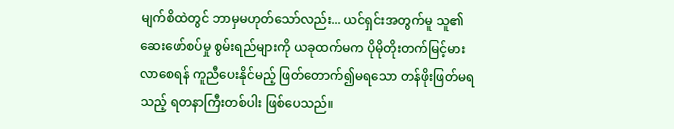မျက်စိထဲတွင် ဘာမှမဟုတ်သော်လည်း... ယင်ရှင်းအတွက်မူ သူ၏ ဆေးဖော်စပ်မှု စွမ်းရည်များကို ယခုထက်မက ပိုမိုတိုးတက်မြင့်မားလာစေရန် ကူညီပေးနိုင်မည့် ဖြတ်တောက်၍မရသော တန်ဖိုးဖြတ်မရသည့် ရတနာကြီးတစ်ပါး ဖြစ်ပေသည်။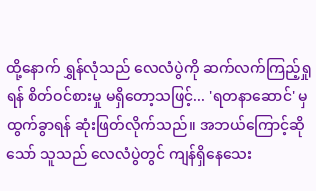ထို့နောက် ရွှန်လုံသည် လေလံပွဲကို ဆက်လက်ကြည့်ရှုရန် စိတ်ဝင်စားမှု မရှိတော့သဖြင့်... 'ရတနာဆောင်' မှ ထွက်ခွာရန် ဆုံးဖြတ်လိုက်သည်။ အဘယ်ကြောင့်ဆိုသော် သူသည် လေလံပွဲတွင် ကျန်ရှိနေသေး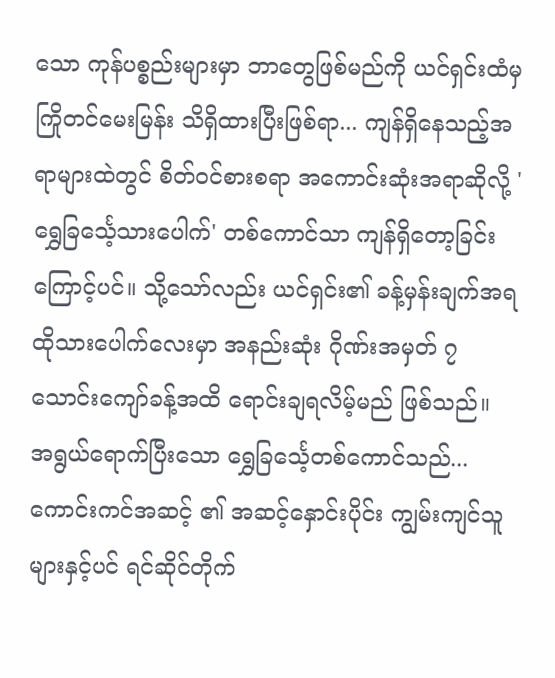သော ကုန်ပစ္စည်းများမှာ ဘာတွေဖြစ်မည်ကို ယင်ရှင်းထံမှ ကြိုတင်မေးမြန်း သိရှိထားပြီးဖြစ်ရာ... ကျန်ရှိနေသည့်အရာများထဲတွင် စိတ်ဝင်စားစရာ အကောင်းဆုံးအရာဆိုလို့ 'ရွှေခြင်္သေ့သားပေါက်' တစ်ကောင်သာ ကျန်ရှိတော့ခြင်း ကြောင့်ပင်။ သို့သော်လည်း ယင်ရှင်း၏ ခန့်မှန်းချက်အရ ထိုသားပေါက်လေးမှာ အနည်းဆုံး ဂိုဏ်းအမှတ် ၇ သောင်းကျော်ခန့်အထိ ရောင်းချရလိမ့်မည် ဖြစ်သည်။
အရွယ်ရောက်ပြီးသော ရွှေခြင်္သေ့တစ်ကောင်သည်... ကောင်းကင်အဆင့် ၏ အဆင့်နှောင်းပိုင်း ကျွမ်းကျင်သူများနှင့်ပင် ရင်ဆိုင်တိုက်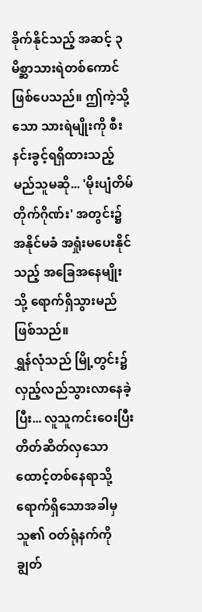ခိုက်နိုင်သည့် အဆင့် ၃ မိစ္ဆာသားရဲတစ်ကောင် ဖြစ်ပေသည်။ ဤကဲ့သို့သော သားရဲမျိုးကို စီးနင်းခွင့်ရရှိထားသည့် မည်သူမဆို... 'မိုးပျံတိမ်တိုက်ဂိုဏ်း' အတွင်း၌ အနိုင်မခံ အရှုံးမပေးနိုင်သည့် အခြေအနေမျိုးသို့ ရောက်ရှိသွားမည် ဖြစ်သည်။
ရွှန်လုံသည် မြို့တွင်း၌ လှည့်လည်သွားလာနေခဲ့ပြီး... လူသူကင်းဝေးပြီး တိတ်ဆိတ်လှသော ထောင့်တစ်နေရာသို့ ရောက်ရှိသောအခါမှ သူ၏ ဝတ်ရုံနက်ကို ချွတ်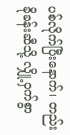ပစ်လိုက်ပြီးနောက်၊ တည်းခိုခန်းဆီသို့ လျှို့ဝှက်စွာ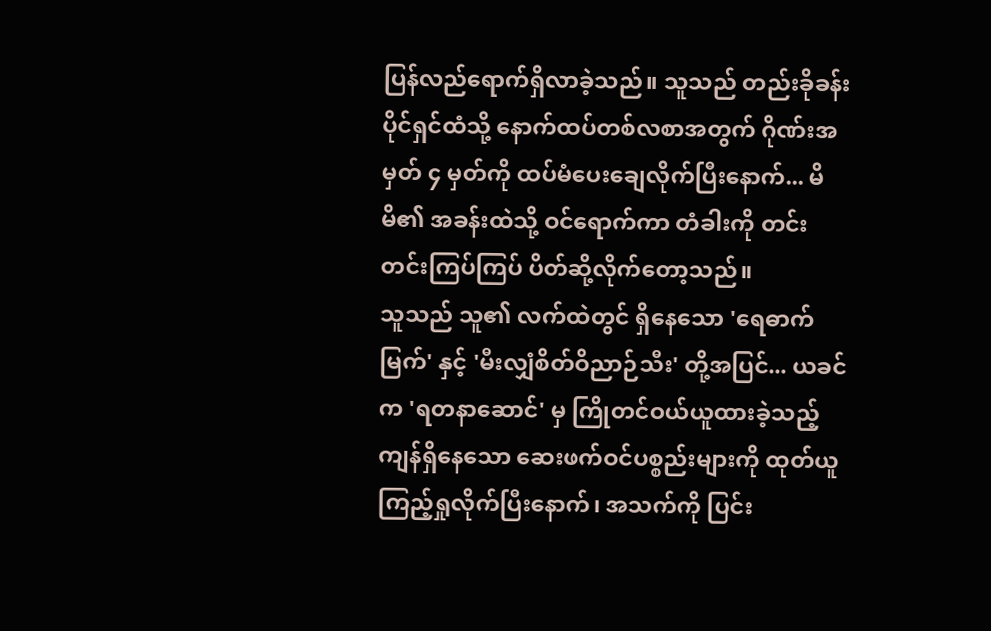ပြန်လည်ရောက်ရှိလာခဲ့သည်။ သူသည် တည်းခိုခန်းပိုင်ရှင်ထံသို့ နောက်ထပ်တစ်လစာအတွက် ဂိုဏ်းအမှတ် ၄ မှတ်ကို ထပ်မံပေးချေလိုက်ပြီးနောက်... မိမိ၏ အခန်းထဲသို့ ဝင်ရောက်ကာ တံခါးကို တင်းတင်းကြပ်ကြပ် ပိတ်ဆို့လိုက်တော့သည်။
သူသည် သူ၏ လက်ထဲတွင် ရှိနေသော 'ရေဓာက်မြက်' နှင့် 'မီးလျှံစိတ်ဝိညာဉ်သီး' တို့အပြင်... ယခင်က 'ရတနာဆောင်' မှ ကြိုတင်ဝယ်ယူထားခဲ့သည့် ကျန်ရှိနေသော ဆေးဖက်ဝင်ပစ္စည်းများကို ထုတ်ယူကြည့်ရှုလိုက်ပြီးနောက်၊ အသက်ကို ပြင်း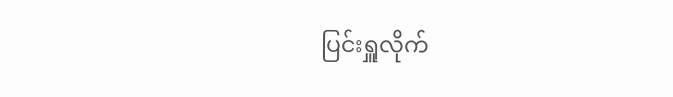ပြင်းရှူလိုက်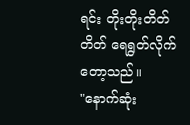ရင်း တိုးတိုးတိတ်တိတ် ရေရွတ်လိုက်တော့သည်။
"နောက်ဆုံး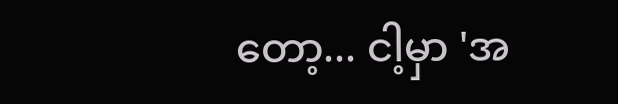တော့... ငါ့မှာ 'အ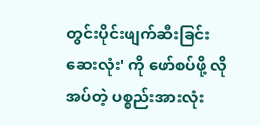တွင်းပိုင်းဖျက်ဆီးခြင်းဆေးလုံး' ကို ဖော်စပ်ဖို့ လိုအပ်တဲ့ ပစ္စည်းအားလုံး